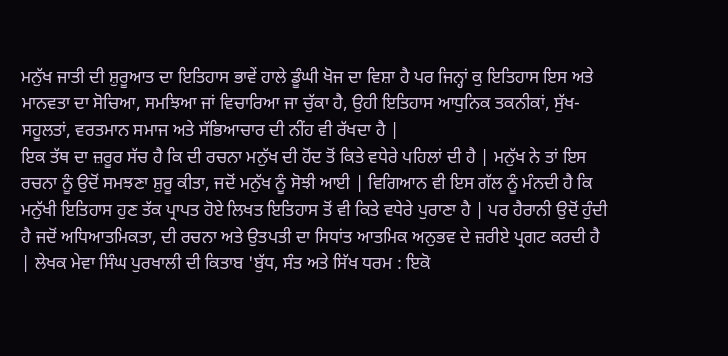ਮਨੁੱਖ ਜਾਤੀ ਦੀ ਸ਼ੁਰੂਆਤ ਦਾ ਇਤਿਹਾਸ ਭਾਵੇਂ ਹਾਲੇ ਡੂੰਘੀ ਖੋਜ ਦਾ ਵਿਸ਼ਾ ਹੈ ਪਰ ਜਿਨ੍ਹਾਂ ਕੁ ਇਤਿਹਾਸ ਇਸ ਅਤੇ ਮਾਨਵਤਾ ਦਾ ਸੋਚਿਆ, ਸਮਝਿਆ ਜਾਂ ਵਿਚਾਰਿਆ ਜਾ ਚੁੱਕਾ ਹੈ, ਉਹੀ ਇਤਿਹਾਸ ਆਧੁਨਿਕ ਤਕਨੀਕਾਂ, ਸੁੱਖ-ਸਹੂਲਤਾਂ, ਵਰਤਮਾਨ ਸਮਾਜ ਅਤੇ ਸੱਭਿਆਚਾਰ ਦੀ ਨੀਂਹ ਵੀ ਰੱਖਦਾ ਹੈ |
ਇਕ ਤੱਥ ਦਾ ਜ਼ਰੂਰ ਸੱਚ ਹੈ ਕਿ ਦੀ ਰਚਨਾ ਮਨੁੱਖ ਦੀ ਹੋਂਦ ਤੋਂ ਕਿਤੇ ਵਧੇਰੇ ਪਹਿਲਾਂ ਦੀ ਹੈ | ਮਨੁੱਖ ਨੇ ਤਾਂ ਇਸ ਰਚਨਾ ਨੂੰ ਉਦੋਂ ਸਮਝਣਾ ਸ਼ੁਰੂ ਕੀਤਾ, ਜਦੋਂ ਮਨੁੱਖ ਨੂੰ ਸੋਝੀ ਆਈ | ਵਿਗਿਆਨ ਵੀ ਇਸ ਗੱਲ ਨੂੰ ਮੰਨਦੀ ਹੈ ਕਿ ਮਨੁੱਖੀ ਇਤਿਹਾਸ ਹੁਣ ਤੱਕ ਪ੍ਰਾਪਤ ਹੋਏ ਲਿਖਤ ਇਤਿਹਾਸ ਤੋਂ ਵੀ ਕਿਤੇ ਵਧੇਰੇ ਪੁਰਾਣਾ ਹੈ | ਪਰ ਹੈਰਾਨੀ ਉਦੋਂ ਹੁੰਦੀ ਹੈ ਜਦੋਂ ਅਧਿਆਤਮਿਕਤਾ, ਦੀ ਰਚਨਾ ਅਤੇ ਉਤਪਤੀ ਦਾ ਸਿਧਾਂਤ ਆਤਮਿਕ ਅਨੁਭਵ ਦੇ ਜ਼ਰੀਏ ਪ੍ਰਗਟ ਕਰਦੀ ਹੈ | ਲੇਖਕ ਮੇਵਾ ਸਿੰਘ ਪੁਰਖਾਲੀ ਦੀ ਕਿਤਾਬ 'ਬੁੱਧ, ਸੰਤ ਅਤੇ ਸਿੱਖ ਧਰਮ : ਇਕੋ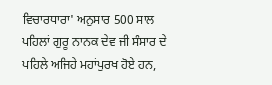ਵਿਚਾਰਧਾਰਾ' ਅਨੁਸਾਰ 500 ਸਾਲ ਪਹਿਲਾਂ ਗੁਰੂ ਨਾਨਕ ਦੇਵ ਜੀ ਸੰਸਾਰ ਦੇ ਪਹਿਲੇ ਅਜਿਹੇ ਮਹਾਂਪੁਰਖ ਹੋਏ ਹਨ,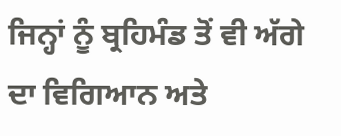ਜਿਨ੍ਹਾਂ ਨੂੰ ਬ੍ਰਹਿਮੰਡ ਤੋਂ ਵੀ ਅੱਗੇ ਦਾ ਵਿਗਿਆਨ ਅਤੇ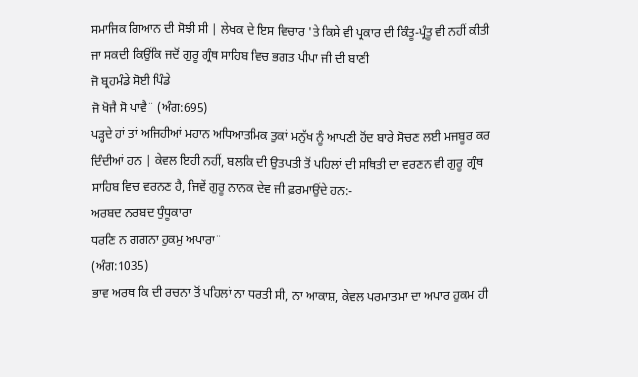ਸਮਾਜਿਕ ਗਿਆਨ ਦੀ ਸੋਝੀ ਸੀ | ਲੇਖਕ ਦੇ ਇਸ ਵਿਚਾਰ 'ਤੇ ਕਿਸੇ ਵੀ ਪ੍ਰਕਾਰ ਦੀ ਕਿੰਤੂ-ਪ੍ਰੰਤੂ ਵੀ ਨਹੀਂ ਕੀਤੀ ਜਾ ਸਕਦੀ ਕਿਉਂਕਿ ਜਦੋਂ ਗੁਰੂ ਗ੍ਰੰਥ ਸਾਹਿਬ ਵਿਚ ਭਗਤ ਪੀਪਾ ਜੀ ਦੀ ਬਾਣੀ
ਜੋ ਬ੍ਰਹਮੰਡੇ ਸੋਈ ਪਿੰਡੇ
ਜੋ ਖੋਜੈ ਸੋ ਪਾਵੈ¨ (ਅੰਗ:695)
ਪੜ੍ਹਦੇ ਹਾਂ ਤਾਂ ਅਜਿਹੀਆਂ ਮਹਾਨ ਅਧਿਆਤਮਿਕ ਤੁਕਾਂ ਮਨੁੱਖ ਨੂੰ ਆਪਣੀ ਹੋਂਦ ਬਾਰੇ ਸੋਚਣ ਲਈ ਮਜਬੂਰ ਕਰ ਦਿੰਦੀਆਂ ਹਨ | ਕੇਵਲ ਇਹੀ ਨਹੀਂ, ਬਲਕਿ ਦੀ ਉਤਪਤੀ ਤੋਂ ਪਹਿਲਾਂ ਦੀ ਸਥਿਤੀ ਦਾ ਵਰਣਨ ਵੀ ਗੁਰੂ ਗ੍ਰੰਥ ਸਾਹਿਬ ਵਿਚ ਵਰਨਣ ਹੈ, ਜਿਵੇਂ ਗੁਰੂ ਨਾਨਕ ਦੇਵ ਜੀ ਫ਼ਰਮਾਉਂਦੇ ਹਨ:-
ਅਰਬਦ ਨਰਬਦ ਧੁੰਧੂਕਾਰਾ
ਧਰਣਿ ਨ ਗਗਨਾ ਹੁਕਮੁ ਅਪਾਰਾ¨
(ਅੰਗ:1035)
ਭਾਵ ਅਰਥ ਕਿ ਦੀ ਰਚਨਾ ਤੋਂ ਪਹਿਲਾਂ ਨਾ ਧਰਤੀ ਸੀ, ਨਾ ਆਕਾਸ਼, ਕੇਵਲ ਪਰਮਾਤਮਾ ਦਾ ਅਪਾਰ ਹੁਕਮ ਹੀ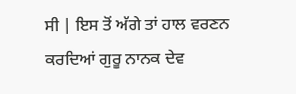ਸੀ | ਇਸ ਤੋਂ ਅੱਗੇ ਤਾਂ ਹਾਲ ਵਰਣਨ ਕਰਦਿਆਂ ਗੁਰੂ ਨਾਨਕ ਦੇਵ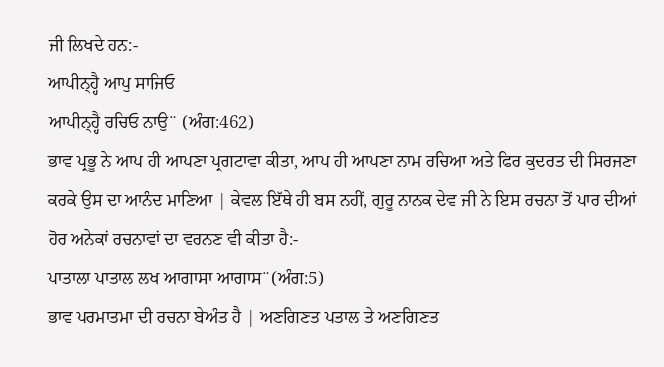ਜੀ ਲਿਖਦੇ ਹਨ:-
ਆਪੀਨ੍ਹ੍ਹੈ ਆਪੁ ਸਾਜਿਓ
ਆਪੀਨ੍ਹ੍ਹੈ ਰਚਿਓ ਨਾਉ¨ (ਅੰਗ:462)
ਭਾਵ ਪ੍ਰਭੂ ਨੇ ਆਪ ਹੀ ਆਪਣਾ ਪ੍ਰਗਟਾਵਾ ਕੀਤਾ, ਆਪ ਹੀ ਆਪਣਾ ਨਾਮ ਰਚਿਆ ਅਤੇ ਫਿਰ ਕੁਦਰਤ ਦੀ ਸਿਰਜਣਾ ਕਰਕੇ ਉਸ ਦਾ ਆਨੰਦ ਮਾਣਿਆ | ਕੇਵਲ ਇੱਥੇ ਹੀ ਬਸ ਨਹੀਂ, ਗੁਰੂ ਨਾਨਕ ਦੇਵ ਜੀ ਨੇ ਇਸ ਰਚਨਾ ਤੋਂ ਪਾਰ ਦੀਆਂ ਹੋਰ ਅਨੇਕਾਂ ਰਚਨਾਵਾਂ ਦਾ ਵਰਨਣ ਵੀ ਕੀਤਾ ਹੈ:-
ਪਾਤਾਲਾ ਪਾਤਾਲ ਲਖ ਆਗਾਸਾ ਆਗਾਸ¨(ਅੰਗ:5)
ਭਾਵ ਪਰਮਾਤਮਾ ਦੀ ਰਚਨਾ ਬੇਅੰਤ ਹੈ | ਅਣਗਿਣਤ ਪਤਾਲ ਤੇ ਅਣਗਿਣਤ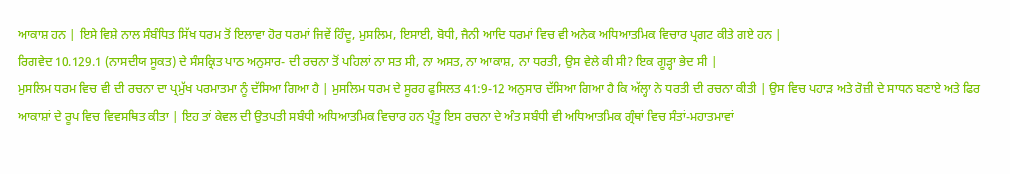ਆਕਾਸ਼ ਹਨ | ਇਸੇ ਵਿਸ਼ੇ ਨਾਲ ਸੰਬੰਧਿਤ ਸਿੱਖ ਧਰਮ ਤੋਂ ਇਲਾਵਾ ਹੋਰ ਧਰਮਾਂ ਜਿਵੇਂ ਹਿੰਦੂ, ਮੁਸਲਿਮ, ਇਸਾਈ, ਬੋਧੀ, ਜੈਨੀ ਆਦਿ ਧਰਮਾਂ ਵਿਚ ਵੀ ਅਨੇਕ ਅਧਿਆਤਮਿਕ ਵਿਚਾਰ ਪ੍ਰਗਟ ਕੀਤੇ ਗਏ ਹਨ |
ਰਿਗਵੇਦ 10.129.1 (ਨਾਸਦੀਯ ਸੂਕਤ) ਦੇ ਸੰਸਕ੍ਰਿਤ ਪਾਠ ਅਨੁਸਾਰ- ਦੀ ਰਚਨਾ ਤੋਂ ਪਹਿਲਾਂ ਨਾ ਸਤ ਸੀ, ਨਾ ਅਸਤ, ਨਾ ਆਕਾਸ਼, ਨਾ ਧਰਤੀ, ਉਸ ਵੇਲੇ ਕੀ ਸੀ? ਇਕ ਗੂੜ੍ਹਾ ਭੇਦ ਸੀ |
ਮੁਸਲਿਮ ਧਰਮ ਵਿਚ ਵੀ ਦੀ ਰਚਨਾ ਦਾ ਪ੍ਰਮੁੱਖ ਪਰਮਾਤਮਾ ਨੂੰ ਦੱਸਿਆ ਗਿਆ ਹੈ | ਮੁਸਲਿਮ ਧਰਮ ਦੇ ਸੂਰਹ ਫੁਸਿਲਤ 41:9-12 ਅਨੁਸਾਰ ਦੱਸਿਆ ਗਿਆ ਹੈ ਕਿ ਅੱਲ੍ਹਾ ਨੇ ਧਰਤੀ ਦੀ ਰਚਨਾ ਕੀਤੀ | ਉਸ ਵਿਚ ਪਹਾੜ ਅਤੇ ਰੋਜ਼ੀ ਦੇ ਸਾਧਨ ਬਣਾਏ ਅਤੇ ਫਿਰ ਆਕਾਸ਼ਾਂ ਦੇ ਰੂਪ ਵਿਚ ਵਿਵਸਥਿਤ ਕੀਤਾ | ਇਹ ਤਾਂ ਕੇਵਲ ਦੀ ਉਤਪਤੀ ਸਬੰਧੀ ਅਧਿਆਤਮਿਕ ਵਿਚਾਰ ਹਨ ਪ੍ਰੰਤੂ ਇਸ ਰਚਨਾ ਦੇ ਅੰਤ ਸਬੰਧੀ ਵੀ ਅਧਿਆਤਮਿਕ ਗ੍ਰੰਥਾਂ ਵਿਚ ਸੰਤਾਂ-ਮਹਾਤਮਾਵਾਂ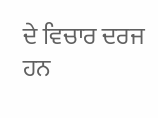ਦੇ ਵਿਚਾਰ ਦਰਜ ਹਨ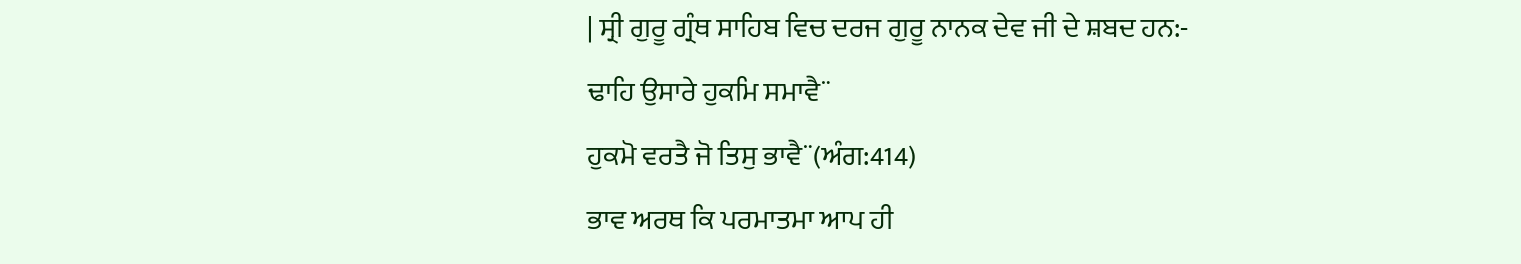| ਸ੍ਰੀ ਗੁਰੂ ਗ੍ਰੰਥ ਸਾਹਿਬ ਵਿਚ ਦਰਜ ਗੁਰੂ ਨਾਨਕ ਦੇਵ ਜੀ ਦੇ ਸ਼ਬਦ ਹਨ:-
ਢਾਹਿ ਉਸਾਰੇ ਹੁਕਮਿ ਸਮਾਵੈ¨
ਹੁਕਮੋ ਵਰਤੈ ਜੋ ਤਿਸੁ ਭਾਵੈ¨(ਅੰਗ:414)
ਭਾਵ ਅਰਥ ਕਿ ਪਰਮਾਤਮਾ ਆਪ ਹੀ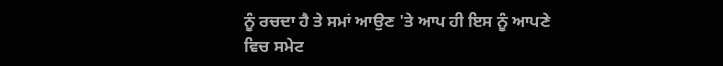ਨੂੰ ਰਚਦਾ ਹੈ ਤੇ ਸਮਾਂ ਆਉਣ 'ਤੇ ਆਪ ਹੀ ਇਸ ਨੂੰ ਆਪਣੇ ਵਿਚ ਸਮੇਟ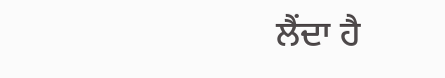ਲੈਂਦਾ ਹੈ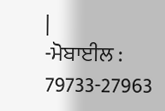|
-ਮੋਬਾਈਲ : 79733-27963